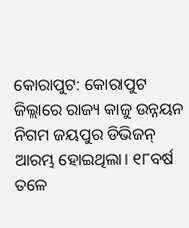କୋରାପୁଟ: କୋରାପୁଟ ଜିଲ୍ଲାରେ ରାଜ୍ୟ କାଜୁ ଉନ୍ନୟନ ନିଗମ ଜୟପୁର ଡିଭିଜନ୍ ଆରମ୍ଭ ହୋଇଥିଲା। ୧୮ବର୍ଷ ତଳେ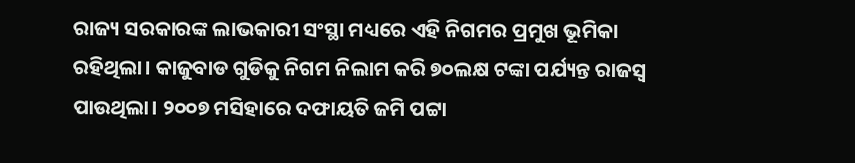ରାଜ୍ୟ ସରକାରଙ୍କ ଲାଭକାରୀ ସଂସ୍ଥା ମଧ୍ୟ‌ରେ ଏହି ନିଗମର ପ୍ରମୁଖ ଭୂମିକା ରହିଥିଲା। କାଜୁବାଡ ଗୁଡିକୁ ନିଗମ ନିଲାମ କରି ୭୦ଲକ୍ଷ ଟଙ୍କା ପର୍ଯ୍ୟନ୍ତ ରାଜସ୍ବ ପାଉଥିଲା। ୨୦୦୭ ମସିହାରେ ଦଫାୟତି ଜମି ପଟ୍ଟା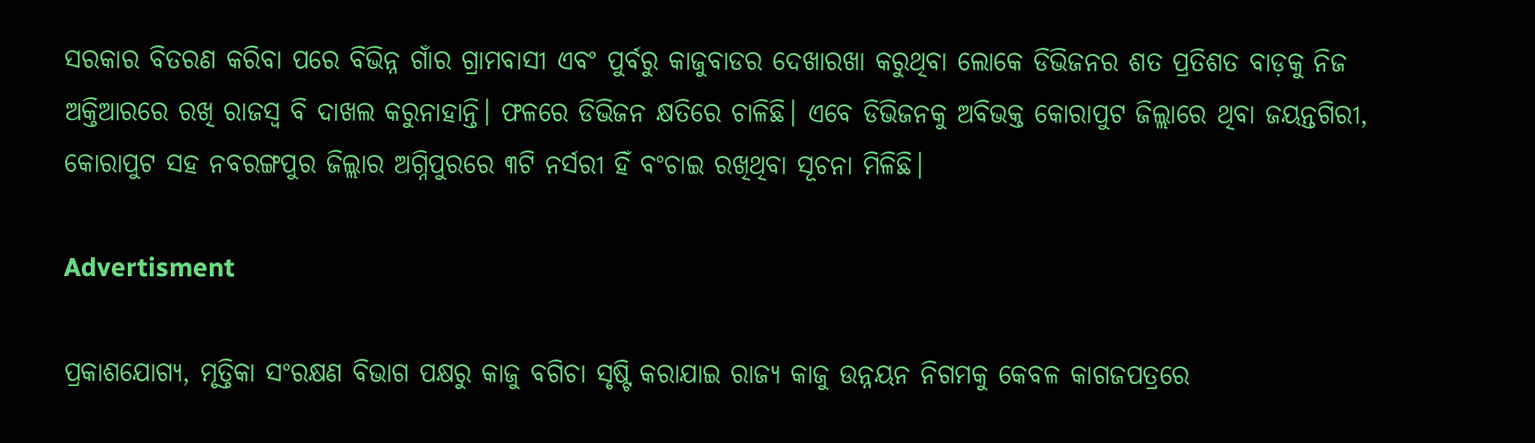ସରକାର ବିତରଣ କରିବା ପରେ ବିଭିନ୍ନ ଗାଁର ଗ୍ରାମବାସୀ ଏବଂ ପୁର୍ବରୁ କାଜୁବାଡର ଦେଖାରଖା କରୁଥିବା ଲୋକେ ଡିଭିଜନର ଶତ ପ୍ରତିଶତ ବାଡ଼କୁ ନିଜ ଅକ୍ତିଆରରେ ରଖି ରାଜସ୍ବ ବି ଦାଖଲ କରୁନାହାନ୍ତି। ଫଳରେ ଡିଭିଜନ କ୍ଷତିରେ ଚାଳିଛି। ଏବେ ଡିଭିଜନକୁ ଅବିଭକ୍ତ କୋରାପୁଟ ଜିଲ୍ଲାରେ ଥିବା ଜୟନ୍ତଗିରୀ, କୋରାପୁଟ ସହ ନବରଙ୍ଗପୁର ଜିଲ୍ଲାର ଅଗ୍ନିପୁରରେ ୩ଟି ନର୍ସରୀ ହିଁ ବଂଚାଇ ରଖିଥିବା ସୂଚନା ମିଳିଛି।

Advertisment

ପ୍ରକାଶଯୋଗ୍ୟ, ମୃତ୍ତିକା ସଂରକ୍ଷଣ ବିଭାଗ ପକ୍ଷରୁ କାଜୁ ବଗିଚା ସୃଷ୍ଟି କରାଯାଇ ରାଜ୍ୟ କାଜୁ ଉନ୍ନୟନ ନିଗମକୁ କେବଳ କାଗଜପତ୍ରରେ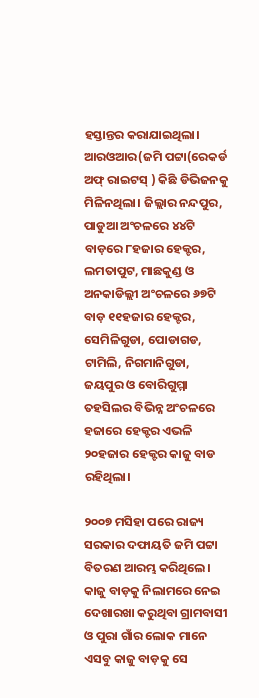ହସ୍ତାନ୍ତର କରାଯାଇଥିଲା। ଆରଓଆର(ଜମି ପଟ୍ଟା(ରେକର୍ଡ ଅଫ୍ ରାଇଟସ୍ ) କିଛି ଡିଭିଜନକୁ ମିଳିନଥିଲା। ଜିଲ୍ଲାର ନନ୍ଦପୁର, ପାଡୁଆ ଅଂଚଳରେ ୪୪ଟି ବାଡ଼ରେ ୮ହଜାର ହେକ୍ଟର, ଲମତାପୁଟ, ମାଛକୁଣ୍ଡ ଓ ଅନକାଡିଲ୍ଲୀ ଅଂଚଳରେ ୬୭ଟି ବାଡ଼ ୧୧ହଜାର ହେକ୍ଟର, ସେମିଳିଗୁଡା, ପୋଡାଗଡ, ଟାମିଲି, ନିଗମାନିଗୁଡା, ଜୟପୁର ଓ ବୋରିଗୁମ୍ମା ତହସିଲର ବିଭିନ୍ନ ଅଂଚଳରେ ହଜାରେ ହେକ୍ଟର ଏଭଳି ୨୦ହଜାର ହେକ୍ଟର କାଜୁ ବାଡ ରହିଥିଲା।

୨୦୦୭ ମସିହା ପରେ ରାଜ୍ୟ ସରକାର ଦଫାୟତି ଜମି ପଟ୍ଟା ବିତରଣ ଆରମ୍ଭ କରିଥିଲେ। କାଜୁ ବାଡ଼କୁ ନିଲାମରେ ନେଇ ଦେଖାରଖା କରୁଥିବା ଗ୍ରାମବାସୀ ଓ ପୁରା ଗାଁର ଲୋକ ମାନେ ଏସବୁ କାଜୁ ବାଡ଼କୁ ସେ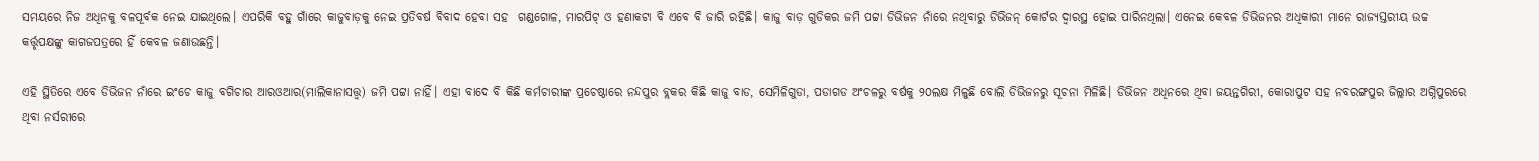ସମୟରେ ନିଜ ଅଧିନକୁ ବଳପୂର୍ବକ ନେଇ ଯାଇଥିଲେ। ଏପରିକି ବହୁ ଗାଁରେ କାଜୁବାଡ଼କୁ ନେଇ ପ୍ରତିବର୍ଷ ବିବାଦ ହେବା ସହ  ଗଣ୍ଡଗୋଳ, ମାରପିଟ୍ ଓ ହଣାକଟା ବି ଏବେ ବି ଜାରି ରହିଛି। କାଜୁ ବାଡ଼ ଗୁଡିକର ଜମି ପଟ୍ଟା ଡିଭିଜନ ନାଁରେ ନଥିବାରୁ ଡିଭିଜନ୍ କୋର୍ଟର ଦ୍ବାରସ୍ଥ ହୋଇ ପାରିନଥିଲା। ଏନେଇ କେବଳ ଡିଭିଜନର ଅଧିକାରୀ ମାନେ ରାଜ୍ୟସ୍ତରୀୟ ଉଚ୍ଚ କର୍ତ୍ତୃପକ୍ଷଙ୍କୁ କାଗଜପତ୍ରରେ ହିଁ କେବଳ ଜଣାଉଛନ୍ତି।

ଏହି ସ୍ଥିତିରେ ଏବେ ଡିଭିଜନ ନାଁରେ ଇଂଚେ କାଜୁ ବଗିଚାର ଆରଓଆର(ମାଲିକାନାସତ୍ତ୍ବ) ଜମି ପଟ୍ଟା ନାହିଁ। ଏହା ବାଦେ ବି କିଛି କର୍ମଚାରୀଙ୍କ ପ୍ରଚେଷ୍ଠାରେ ନନ୍ଦପୁର ବ୍ଲକର କିଛି କାଜୁ ବାଡ, ସେମିଳିଗୁଡା, ପଡାଗଡ ଅଂଚଳରୁ ବର୍ଷକୁ ୨୦ଲକ୍ଷ ମିଳୁଛି ବୋଲି ଡିଭିଜନରୁ ସୂଚନା ମିଳିଛି। ଡିଭିଜନ ଅଧିନରେ ଥିବା ଜୟନ୍ତଗିରୀ, କୋରାପୁଟ ସହ ନବରଙ୍ଗପୁର ଜିଲ୍ଲାର ଅଗ୍ନିପୁରରେ ଥିବା ନର୍ସରୀରେ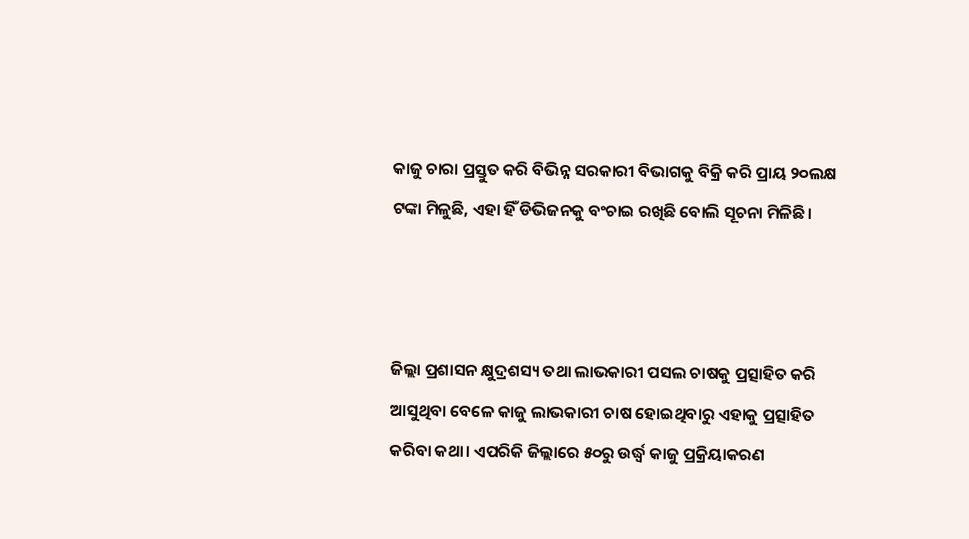କାଜୁ ଚାରା ପ୍ରସ୍ତୁତ କରି ବିଭିନ୍ନ ସରକାରୀ ବିଭାଗକୁ ବିକ୍ରି କରି ପ୍ରାୟ ୨୦ଲକ୍ଷ ଟଙ୍କା ମିଳୁଛି, ଏହା ହିଁ ଡିଭିଜନକୁ ବଂଚାଇ ରଖିଛି ବୋଲି ସୂଚନା ମିଳିଛି।



ଜିଲ୍ଲା ପ୍ରଶାସନ କ୍ଷୁଦ୍ରଶସ୍ୟ ତଥା ଲାଭକାରୀ ପସଲ ଚାଷକୁ ପ୍ରତ୍ସାହିତ କରି ଆସୁଥିବା ବେଳେ କାଜୁ ଲାଭକାରୀ ଚାଷ ହୋଇଥିବାରୁ ଏହାକୁ ପ୍ରତ୍ସାହିତ କରିବା କଥା। ଏପରିକି ଜିଲ୍ଲାରେ ୫୦ରୁ ଉର୍ଦ୍ଧ୍ବ କାଜୁ ପ୍ରକ୍ରିୟାକରଣ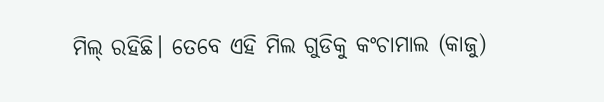ମିଲ୍ ରହିଛି। ତେବେ ଏହି ମିଲ ଗୁଡିକୁ କଂଚାମାଲ (କାଜୁ)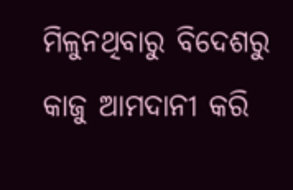ମିଳୁନଥିବାରୁ ବିଦେଶରୁ କାଜୁ ଆମଦାନୀ କରି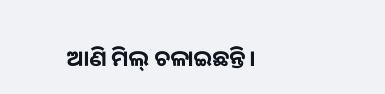ଆଣି ମିଲ୍ ଚଳାଇଛନ୍ତି।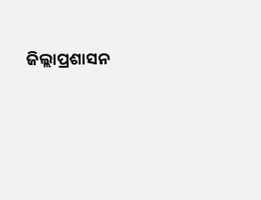ଜିଲ୍ଲାପ୍ରଶାସନ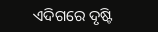ଏଦିଗରେ ଦୃଷ୍ଟି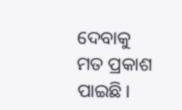ଦେବାକୁ ମତ ପ୍ରକାଶ ପାଇଛି।